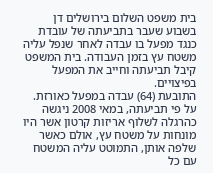בית משפט השלום בירושלים דן בשבוע שעבר בתביעתה של עובדת כנגד מפעל בו עבדה לאחר שנפל עליה משטח עץ בזמן העבודה. בית המשפט קיבל תביעתה וחייב את המפעל בפיצויים.
התובעת (64) עבדה במפעל כאורזת. על פי תביעתה, במאי 2008 ניגשה כהרגלה לשלוף אריזות קרטון אשר היו מונחות על משטח עץ, אולם כאשר שלפה אותן, התמוטט עליה המשטח עם כל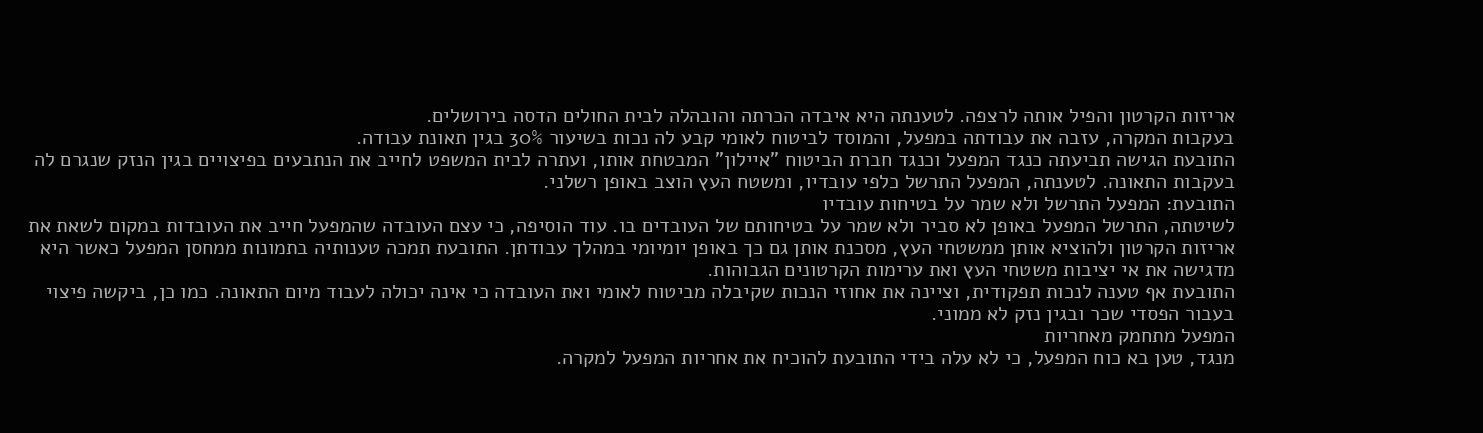אריזות הקרטון והפיל אותה לרצפה. לטענתה היא איבדה הכרתה והובהלה לבית החולים הדסה בירושלים.
בעקבות המקרה, עזבה את עבודתה במפעל, והמוסד לביטוח לאומי קבע לה נכות בשיעור 30% בגין תאונת עבודה.
התובעת הגישה תביעתה כנגד המפעל וכנגד חברת הביטוח "איילון" המבטחת אותו, ועתרה לבית המשפט לחייב את הנתבעים בפיצויים בגין הנזק שנגרם לה בעקבות התאונה. לטענתה, המפעל התרשל כלפי עובדיו, ומשטח העץ הוצב באופן רשלני.
התובעת: המפעל התרשל ולא שמר על בטיחות עובדיו
לשיטתה, התרשל המפעל באופן לא סביר ולא שמר על בטיחותם של העובדים בו. עוד הוסיפה, כי עצם העובדה שהמפעל חייב את העובדות במקום לשאת את אריזות הקרטון ולהוציא אותן ממשטחי העץ, מסכנת אותן גם כך באופן יומיומי במהלך עבודתן. התובעת תמכה טענותיה בתמונות ממחסן המפעל כאשר היא מדגישה את אי יציבות משטחי העץ ואת ערימות הקרטונים הגבוהות.
התובעת אף טענה לנכות תפקודית, וציינה את אחוזי הנכות שקיבלה מביטוח לאומי ואת העובדה כי אינה יכולה לעבוד מיום התאונה. כמו כן, ביקשה פיצוי בעבור הפסדי שכר ובגין נזק לא ממוני.
המפעל מתחמק מאחריות
מנגד, טען בא כוח המפעל, כי לא עלה בידי התובעת להוכיח את אחריות המפעל למקרה.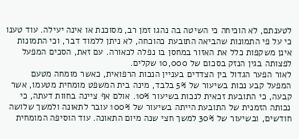לטענתם, לא הוכיחה כי השיטה בה נהגו זמן רב, מסוכנת או אינה יעילה. עוד טענו כי על פי התמונות שהביאה התובעת כהוכחה, לא ניתן ללמוד דבר, וכי התמונות אינן משקפות כלל את האזור במחסן בו נפלה לכאורה. עם זאת, הסכים המפעל לפצותה בגין הנזק בסכום של 10,000 שקלים.
לאור הפער הגדול בין הצדדים בעניין הנכות הרפואית, כאשר מומחה מטעם המפעל קבע נכות בשיעור של 5% בלבד, מינה בית המשפט מומחית מטעמו, אשר קבעה, כי התובעת זכאית לנכות בשיעור 10%. אולם אף ציינה בחוות דעתה, כי נכותה הזמנית של התובעת הייתה בשיעור של 100% עובר לתאונה ולמשך שלושה חודשים, ובשיעור של 30% למשך חצי שנה מיום התאונה. עוד הוסיפה המומחית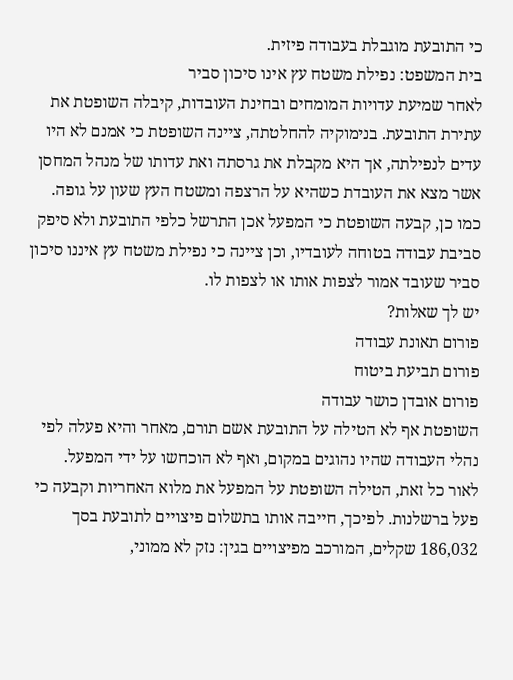כי התובעת מוגבלת בעבודה פיזית.
בית המשפט: נפילת משטח עץ אינו סיכון סביר
לאחר שמיעת עדויות המומחים ובחינת העובדות, קיבלה השופטת את עתירת התובעת. בנימוקיה להחלטתה, ציינה השופטת כי אמנם לא היו עדים לנפילתה, אך היא מקבלת את גרסתה ואת עדותו של מנהל המחסן אשר מצא את העובדת כשהיא על הרצפה ומשטח העץ שעון על גופה.
כמו כן, קבעה השופטת כי המפעל אכן התרשל כלפי התובעת ולא סיפק סביבת עבודה בטוחה לעובדיו, וכן ציינה כי נפילת משטח עץ איננו סיכון סביר שעובד אמור לצפות אותו או לצפות לו.
יש לך שאלות?
פורום תאונת עבודה
פורום תביעת ביטוח
פורום אובדן כושר עבודה
השופטת אף לא הטילה על התובעת אשם תורם, מאחר והיא פעלה לפי נהלי העבודה שהיו נהוגים במקום, ואף לא הוכחשו על ידי המפעל.
לאור כל זאת, הטילה השופטת על המפעל את מלוא האחריות וקבעה כי פעל ברשלנות. לפיכך, חייבה אותו בתשלום פיצויים לתובעת בסך 186,032 שקלים, המורכב מפיצויים בגין: נזק לא ממוני,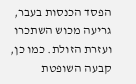הפסד הכנסות בעבר, גריעה מכוש השתכרו ועזרת הזולת. כמו כן, קבעה השופטת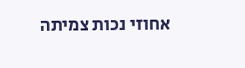אחוזי נכות צמיתה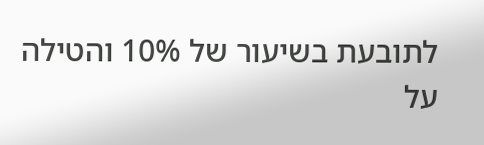לתובעת בשיעור של 10% והטילה על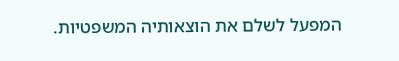המפעל לשלם את הוצאותיה המשפטיות.